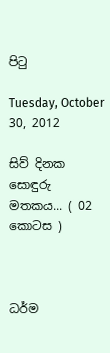පිටු

Tuesday, October 30, 2012

සිව් දිනක සොඳුරු මතකය... ( 02 කොටස )



ධර්ම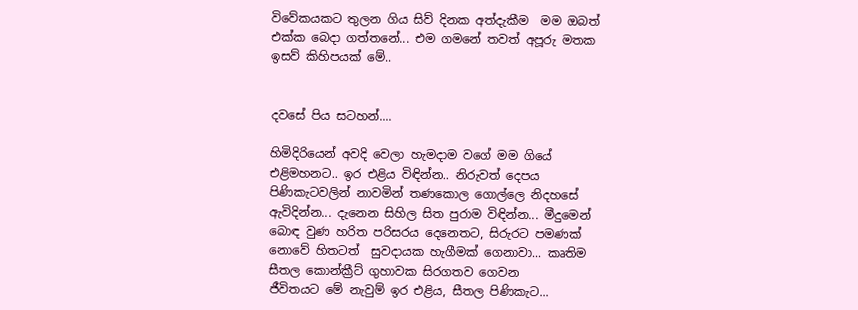විවේකයකට තුලන ගිය සිව් දිනක අත්දැකීම  මම ඔබත් එක්ක බෙදා ගත්තනේ... එම ගමනේ තවත් අපූරු මතක ඉසව් කිහිපයක් මේ..


දවසේ පිය සටහන්....

හිමිදිරියෙන් අවදි වෙලා හැමදාම වගේ මම ගියේ එළිමහනට.. ඉර එළිය විඳින්න.. නිරුවත් දෙපය පිණිකැටවලින් නාවමින් තණකොල ගොල්ලෙ නිදහසේ ඇවිදින්න... දැනෙන සිහිල සිත පුරාම විඳින්න... මීදුමෙන් බොඳ වුණ හරිත පරිසරය දෙනෙතට, සිරුරට පමණ‍ක් නොවේ හිතටත්  සුවදායක හැගීමක් ගෙනාවා... කෘතිම සීතල කොන්ක්‍රීට් ගුහාවක සිරගතව ගෙවන
ජීවිතයට මේ නැවුම් ඉර එළිය, සීතල පිණිකැට...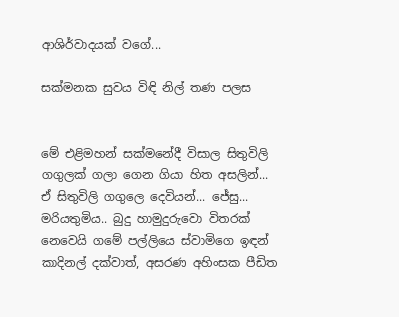ආශිර්වාදයක් වගේ...

සක්මනක සුවය විඳි නිල් තණ පලස


මේ එළිමහන් සක්මනේදී විසාල සිතුවිලි ගගුලක් ගලා ගෙන ගියා හිත අසලින්... ඒ සිතුවිලි ගගුලෙ දෙවියන්... ජේසු... මරියතුමිය.. බුදු හාමුදුරුවො විතරක් නෙවෙයි ගමේ පල්ලියෙ ස්වාමිගෙ ඉඳන් කාදිනල් දක්වාත්, අසරණ අහිංසක පීඩිත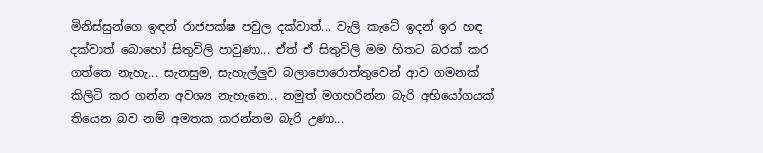මිනිස්සුන්ගෙ ඉඳන් රාජපක්ෂ පවුල දක්වාත්... වැලි කැටේ ඉදන් ඉර හඳ දක්වාත් බොහෝ සිතුවිලි පාවුණා... ඒත් ඒ සිතුවිලි මම හිතට බරක් කර ගත්තෙ නැහැ... සැනසුම, සැහැල්ලුව බලාපොරොත්තුවෙන් ආව ගමනක් කිලිටි කර ගන්න අවශ්‍ය නැහැනෙ... නමුත් මගහරින්න බැරි අභියෝගයක් තියෙන බව නම් අමතක කරන්නම බැරි උණා...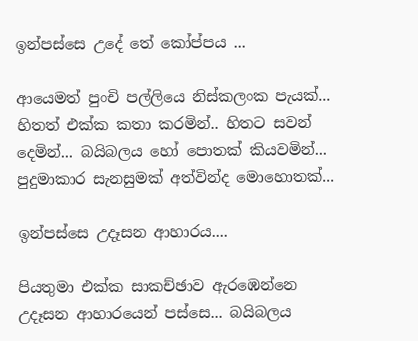ඉන්පස්සෙ උදේ තේ කෝප්පය ...

ආයෙමත් පුංචි පල්ලියෙ නිස්කලංක පැයක්... හිතත් එක්ක කතා කරමින්.. හිතට සවන් දෙමින්... බයිබලය හෝ පොතක් කියවමින්... පුදුමාකාර සැනසුමක් අත්වින්ද මොහොතක්...

ඉන්පස්සෙ උදෑසන ආහාරය....

පියතුමා එක්ක සාකච්ඡාව ඇරඹෙන්නෙ උදෑසන ආහාරයෙන් පස්සෙ... බයිබලය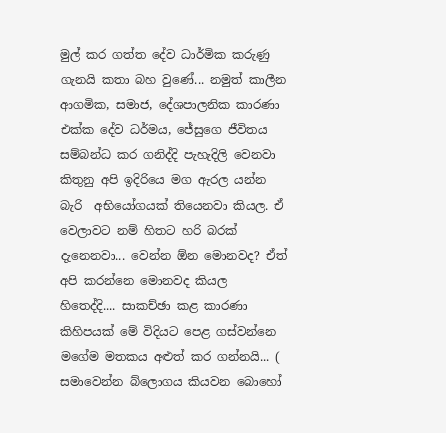මුල් කර ගත්ත දේව ධාර්මික කරුණු ගැනයි කතා බහ වුණේ... නමුත් කාලීන ආගමික, සමාජ, දේශපාලනික කාරණා එක්ක දේව ධර්මය, ජේසුගෙ ජීවිතය  සම්බන්ධ කර ගනිද්දි පැහැදිලි වෙනවා කිතුනු අපි ඉදිරියෙ මග ඇරල යන්න බැරි  අභියෝගයක් තියෙනවා කියල. ඒ වෙලාවට නම් හිතට හරි බරක් දැනෙනවා... වෙන්න ඕන මොනවද? ඒත් අපි කරන්නෙ මොනවද කියල හිතෙද්දි.... සාකච්ඡා කළ කාරණා කිහිපයක් මේ විදියට පෙළ ගස්වන්නෙ මගේම මතකය අළුත් කර ගන්නයි... ( සමාවෙන්න ‍බ්ලොගය කියවන බොහෝ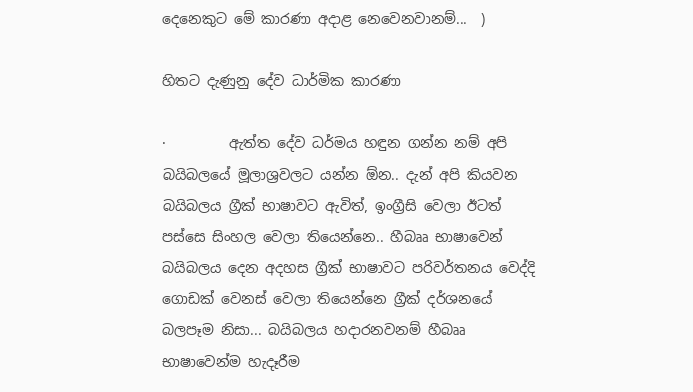දෙනෙකුට මේ කාරණා අදාළ නෙවෙනවානම්...  )

හිතට දැණුනු දේව ධාර්මික කාරණා

·         ඇත්ත දේව ධර්මය හඳුන ගන්න නම් අපි බයිබලයේ මූලාශ්‍රවලට යන්න ඕන.. දැන් අපි කියවන බයිබලය ග්‍රීක් භාෂාවට ඇවිත්, ඉංග්‍රීසි වෙලා ඊටත් පස්සෙ සිංහල වෙලා තියෙන්නෙ.. හීබෲ භාෂාවෙන් බයිබලය දෙන අදහස ග්‍රීක් භාෂාවට පරිවර්තනය වෙද්දි ගොඩක් වෙනස් වෙලා තියෙන්නෙ ග්‍රීක් දර්ශනයේ බලපෑම නිසා... බයිබලය හදාරනවනම් හීබෲ භාෂාවෙන්ම හැදෑරීම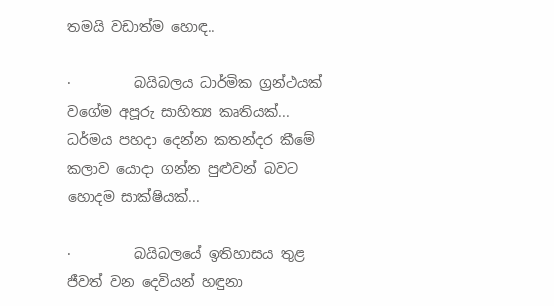තමයි වඩාත්ම හොඳ..

·         බයිබලය ධාර්මික ග්‍රන්ථයක් වගේම අපූරු සාහිත්‍ය කෘතියක්... ධර්මය පහදා දෙන්න කතන්දර කීමේ කලාව යොදා ගන්න පුළුවන් බවට හොදම සාක්ෂියක්...

·         බයිබලයේ ඉතිහාසය තුළ ජීවත් වන දෙවියන් හඳුනා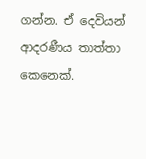ගන්න. ඒ දෙවියන් ආදරණීය තාත්තා කෙනෙක්.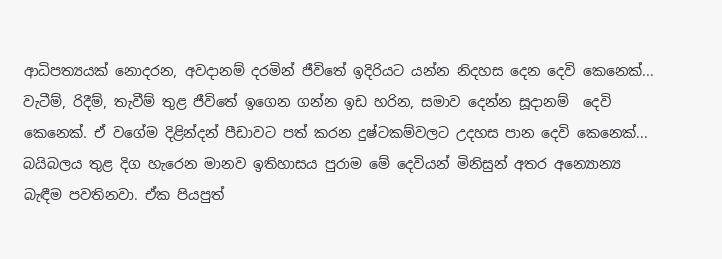ආධිපත්‍යයක් නොදරන, අවදානම් දරමින් ජීවිතේ ඉදිරියට යන්න නිදහස දෙන දෙවි කෙනෙක්... වැටීම්, රිදීම්, තැවීම් තුළ ජීවිතේ ඉගෙන ගන්න ඉඩ හරින, සමාව දෙන්න සූදානම්  දෙවි කෙනෙක්. ඒ වගේම දිළින්දන් පීඩාවට පත් කරන දුෂ්ටකම්වලට උදහස පාන දෙවි කෙනෙක්... බයිබලය තුළ දිග හැරෙන මානව ඉතිහාසය පුරාම මේ දෙවියන් මිනිසුන් අතර අන්‍යොන්‍ය බැඳීම පවතිනවා. ඒක පියපුත්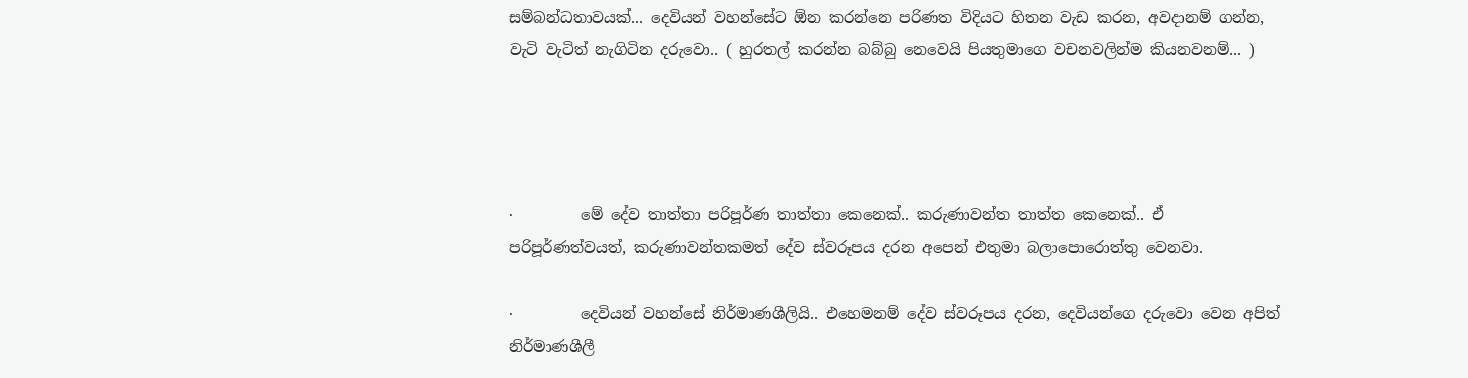සම්බන්ධතාවයක්... දෙවියන් වහන්‍සේට ඕන කරන්නෙ පරිණත විදියට හිතන වැඩ කරන, අවදානම් ගන්න, වැටි වැටිත් නැගිටින දරුවො.. ( හුරතල් කරන්න බබ්බු නෙවෙයි පියතුමාගෙ වචනවලින්ම කියනවනම්... )




·         මේ දේව තාත්තා පරිපූර්ණ තාත්තා කෙනෙක්.. කරුණාවන්ත තාත්ත ‍කෙනෙක්.. ඒ පරිපූර්ණත්වයත්, කරුණාවන්තකමත් දේව ස්වරූපය දරන අපෙන් එතුමා බලාපොරොත්තු වෙනවා.

·         දෙවියන් වහන්සේ නිර්මාණශීලියි.. එහෙමනම් දේව ස්වරූපය දරන, දෙවියන්ගෙ දරුවො වෙන අපිත් නිර්මාණශීලී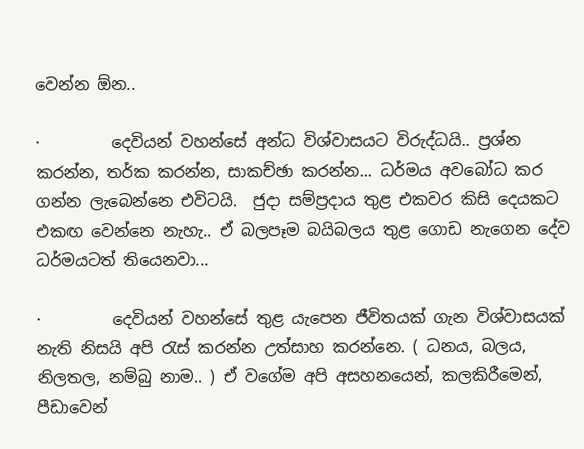වෙන්න ඕන..

·         දෙවියන් වහන්සේ අන්ධ විශ්වාසයට විරුද්ධයි.. ප්‍රශ්න කරන්න, තර්ක කරන්න, සාකච්ඡා කරන්න... ධර්මය අවබෝධ කර ගන්න ලැබෙන්නෙ එවිටයි.  ජුදා සම්ප්‍රදාය තුළ එකවර කිසි දෙයකට එකඟ වෙන්නෙ නැහැ.. ඒ බලපෑම බයිබලය තුළ ගොඩ නැගෙන දේව ධර්මයටත් තියෙනවා...

·         දෙවියන් වහන්සේ තුළ යැපෙන ජීවිතයක් ගැන විශ්වාසයක් නැති නිසයි අපි රැස් කරන්න උත්සාහ කරන්නෙ. ( ධනය, බලය, නිලතල, නම්බු නාම.. ) ඒ වගේම අපි අසහනයෙන්, කලකිරීමෙන්, පීඩාවෙන්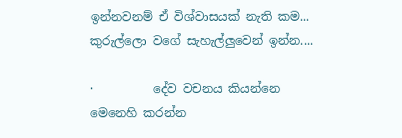ඉන්නවනම් ඒ විශ්වාසයක් නැති කම... කුරුල්ලො වගේ සැහැල්ලුවෙන් ඉන්න....

·          දේව වචනය කියන්නෙ මෙනෙහි කරන්න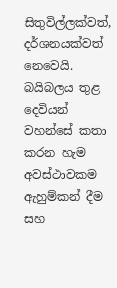සිතුවිල්ලක්වත්, දර්ශනයක්වත් නෙවෙයි. බයිබලය තුළ දෙවියන් වහන්සේ කතා කරන හැම අවස්ථාවකම ඇහුම්කන් දීම සහ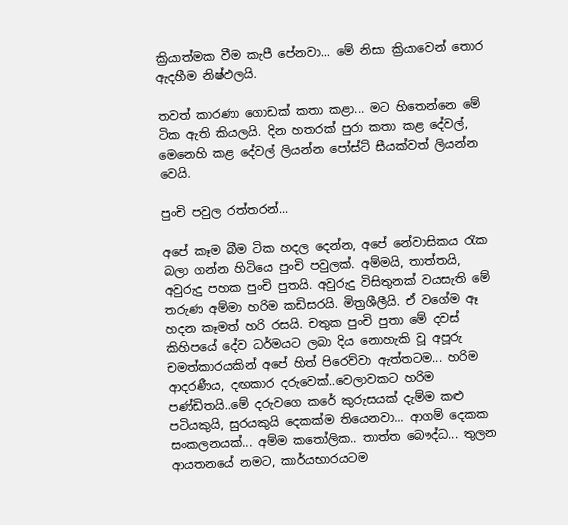ක්‍රියාත්මක වීම කැපී පේනවා... මේ නිසා ක්‍රියාවෙන් තොර ඇදහීම නිෂ්ඵලයි.

තවත් කාරණා ගොඩක් කතා කළා... මට හිතෙන්නෙ මේ ටික ඇති කියලයි. දින හතරක් පුරා කතා කළ දේවල්, මෙනෙහි කළ දේවල් ලියන්න පෝස්ට් සීයක්වත් ලියන්න වෙයි.

පුංචි පවුල රත්තරන්...

අපේ කෑම බීම ටික හදල දෙන්න, අපේ නේවාසිකය රැක බලා ගන්න හිටියෙ පුංචි පවුලක්. අම්මයි, තාත්තයි, අවුරුදු පහක පුංචි පුතයි. අවුරුදු විසිතුනක් වයසැති මේ තරුණ අම්මා හරිම කඩිසරයි. මිත්‍රශීලීයි. ඒ වගේම ඈ හදන කෑමත් හරි රසයි. චතුක පුංචි පුතා මේ දවස් කිහිපයේ දේව ධර්මයට ලබා දිය නොහැකි වූ අපූරු චමත්කාරයකින් අපේ හිත් පිරෙව්වා ඇත්තටම... හරිම ආදරණීය, දඟකාර දරුවෙක්..වෙලාවකට හරිම පණ්ඩිතයි..මේ දරුවගෙ කරේ කුරුසයක් දැම්ම කළු පටියකුයි, සුරයකුයි දෙකක්ම තියෙනවා... ආගම් දෙකක සංකලනයක්... අම්ම කතෝලික.. තාත්ත බෞද්ධ... තුලන ආයතනයේ නමට, කාර්යභාරයටම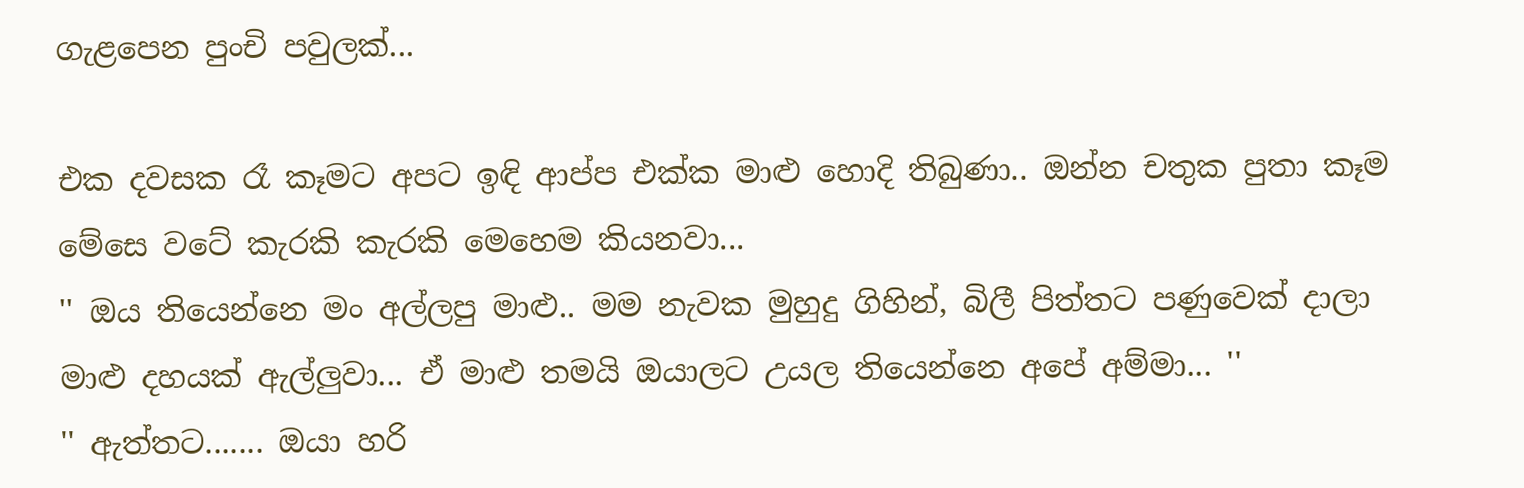ගැළපෙන පුංචි පවුලක්...

එක දවසක රෑ කෑමට අපට ඉඳි ආප්ප එක්ක මාළු හොදි තිබුණා.. ඔන්න චතුක පුතා කෑම මේසෙ වටේ කැරකි කැරකි මෙහෙම කියනවා...
'' ඔය තියෙන්නෙ මං අල්ලපු මාළු.. මම නැවක මුහුදු ගිහින්, බිලී පිත්තට පණුවෙක් දාලා මාළු දහයක් ඇල්ලුවා... ඒ මාළු තමයි ඔයාලට උයල තියෙන්නෙ අපේ අම්මා... ''
'' ඇත්තට....... ඔයා හරි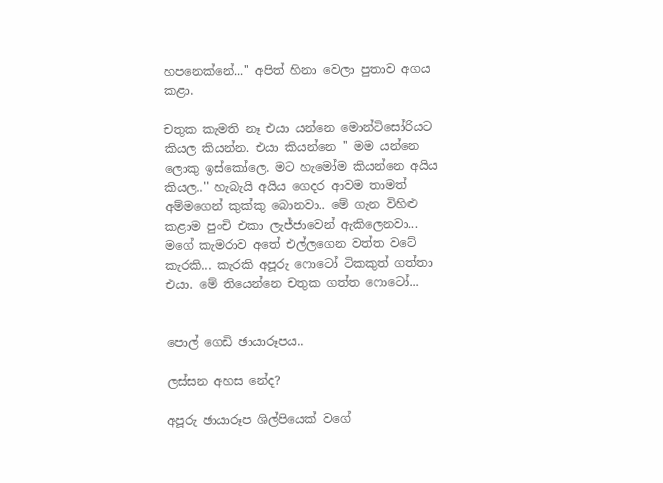හපනෙක්නේ...'' අපිත් හිනා වෙලා පුතාව අගය කළා.

චතුක කැමති නෑ එයා යන්නෙ මොන්ටිසෝරියට කියල කියන්න. එයා කියන්නෙ '' මම යන්නෙ ලොකු ඉස්කෝලෙ. මට හැමෝම කියන්නෙ අයිය කියල..'' හැබැයි අයිය ගෙදර ආවම තාමත් අම්මගෙන් කුක්කු ‍බොනවා.. මේ ගැන විහිළු කළාම පුංචි එකා ලැජ්ජාවෙන් ඇකිලෙනවා...
මගේ කැමරාව අතේ එල්ලගෙන ‍වත්ත වටේ කැරකි... කැරකි අපූරු ෆොටෝ ටිකකුත් ගත්තා එයා. මේ තියෙන්නෙ චතුක ගත්ත ෆොටෝ...


පොල් ගෙඩි ඡායාරූපය..

ලස්සන අහස නේද?

අපූරු ඡායාරූප ශිල්පියෙක් වගේ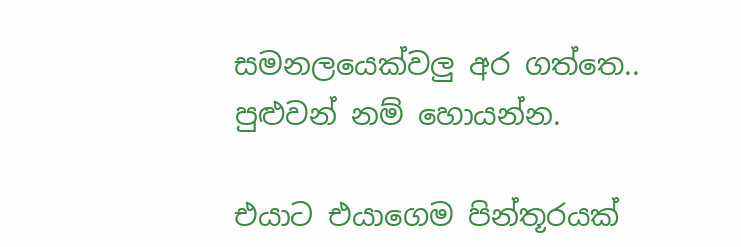සමනලයෙක්වලු අර ගත්තෙ.. පුළුවන් නම් හොයන්න.

එයාට එයාගෙම පින්තූරයක්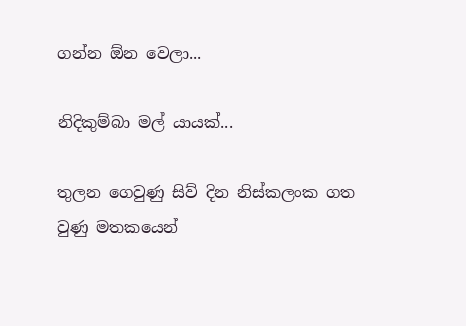ගන්න ඕන වෙලා...

නිදිකුම්බා මල් යායක්...

තුලන ගෙවුණු සිව් දින නිස්කලංක ගත වුණු මතකයෙන්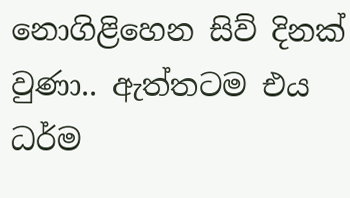නොගිළිහෙන සිව් දිනක් වුණා.. ඇත්තටම එය ධර්ම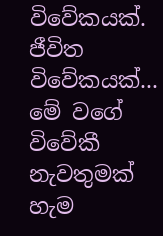විවේකයක්. ජීවිත විවේකයක්... මේ වගේ විවේකී නැවතුමක් හැම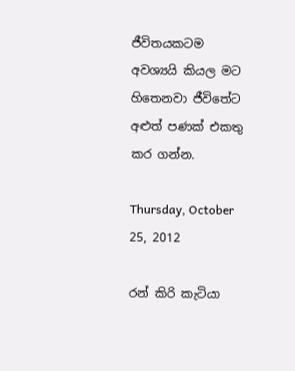ජීවිතයකටම අවශ්‍යයි කියල මට හිතෙනවා ජීවිතේට අළුත් පණක් එකතු කර ගන්න.

Thursday, October 25, 2012

රන් කිරි කැටියා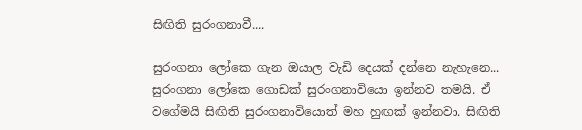සිඟිති සුරංගනාවී....

සුරංගනා ලෝ‍කෙ ගැන ඔයාල වැඩි දෙයක් දන්නෙ නැහැනෙ... සුරංගනා ලෝකෙ ගොඩක් සුරංගනාවියො ඉන්නව තමයි. ඒ වගේමයි සිඟිති සුරංගනාවියොත් මහ හුඟක් ඉන්නවා. සිඟිති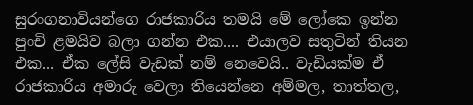සුරංගනාවියන්ගෙ රාජකාරිය තමයි මේ ලෝකෙ ඉන්න පුංචි ළමයිව බලා ගන්න එක.... එයාලව සතුටින් තියන එක... ඒක ලේසි වැඩක් නම් නෙවෙයි.. වැඩියක්ම ඒ රාජකාරිය අමාරු වෙලා තියෙන්නෙ අම්මල, තාත්තල,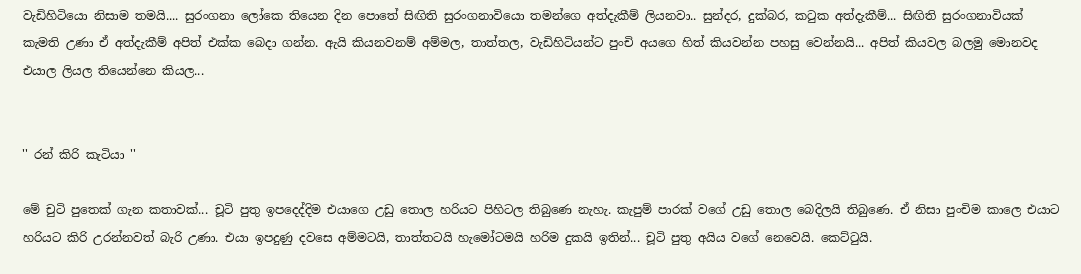වැඩිහිටියො නිසාම තමයි.... සුරංගනා ලෝකෙ තියෙන දින පොතේ සිඟිති සුරංගනාවියො තමන්ගෙ අත්දැකීම් ලියනවා.. සුන්දර, දුක්බර, කටුක අත්දැකීම්... සිඟිති සුරංගනාවියක් කැමති උණා ඒ අත්දැකීම් අපිත් එක්ක බෙදා ගන්න. ඇයි කියනවනම් අම්මල, තාත්තල, වැඩිහිටියන්ට පුංචි අයගෙ හිත් කියවන්න පහසු වෙන්නයි... අපිත් කියවල බලමු මොනවද එයාල ලියල තියෙන්නෙ කියල...


'' රන් කිරි කැටියා ''

මේ චුටි පුතෙක් ගැන කතාවක්... චූටි පුතු ඉපදෙද්දිම එයාගෙ උඩු තොල හරියට පිහිටල තිබුණෙ නැහැ. කැපුම් පාරක් වගේ උඩු තොල බෙදිලයි තිබුණෙ. ඒ නිසා පුංචිම කාලෙ එයාට හරියට කිරි උරන්නවත් බැරි උණා. එයා ඉපදුණු දවසෙ අම්මටයි, තාත්තටයි හැමෝටමයි හරිම දුකයි ඉතින්... චූටි පුතු අයිය වගේ නෙවෙයි. කෙට්ටුයි.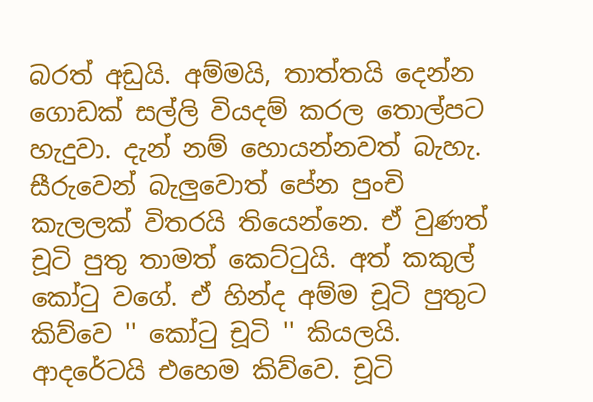බරත් අඩුයි. අම්මයි, තාත්තයි දෙන්න ගොඩක් සල්ලි වියදම් කරල තොල්පට හැදුවා. දැන් නම් හොයන්නවත් බැහැ. සීරුවෙන් බැලුවොත් පේන පුංචි කැලලක් විතරයි තියෙන්නෙ. ඒ වුණත් චූටි පුතු තාමත් කෙට්ටුයි. අත් කකුල් කෝටු වගේ. ඒ හින්ද අම්ම චූටි පුතුට කිව්වෙ '' කෝටු චූටි '' කියලයි. ආදරේටයි එහෙම කිව්වෙ. චූටි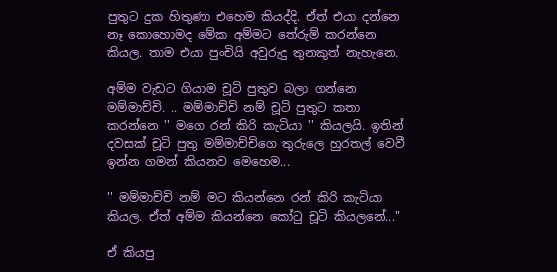පුතුට දුක හිතුණා එහෙම කියද්දි. ඒත් එයා දන්නෙ නෑ කොහොමද මේක අම්මට ‍තේරුම් කරන්නෙ කියල. තාම එයා පුංචියි අවුරුදු තුනකුත් නැහැනෙ.

අම්ම වැඩට ගියාම චූටි පුතුව බලා ගන්නෙ මම්මාච්චි. .. මම්මාච්චි නම් චූටි පුතුට කතා කරන්නෙ '' මගෙ රන් කිරි කැටියා '' කියලයි. ඉතින් දවසක් චූටි පුතු මම්මාච්චිගෙ තුරුලෙ හුරතල් වෙවී ඉන්න ගමන් කියනව මෙහෙම...

'' මම්මාච්චි නම් මට කියන්නෙ රන් කිරි කැටියා කියල. ඒත් අම්ම කියන්නෙ කෝටු චූටි කියලනේ..."

ඒ කියපු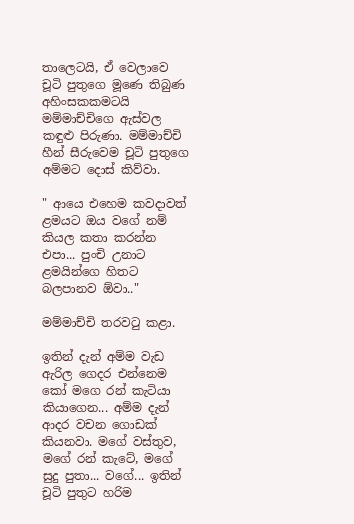තාලෙටයි, ඒ වෙලාවෙ චූටි පුතුගෙ මූණෙ තිබුණ අහිංසකකමටයි මම්මාච්චිගෙ ඇස්වල කඳුළු පිරුණා. මම්මාච්චි හීන් සීරුවෙම චූටි පුතුගෙ අම්මට දොස් කිව්වා.

" ආයෙ එහෙම කවදාවත් ළමයට ඔය වගේ නම් කියල කතා කරන්න එපා... පුංචි උනාට ළමයින්ගෙ හිතට බලපානව ඕවා.."

මම්මාච්චි තරවටු කළා.

ඉතින් දැන් අම්ම වැඩ ඇරිල ගෙදර එන්නෙම කෝ මගෙ රන් කැටියා කියාගෙන... අම්ම දැන් ආදර වචන ගොඩක් කියනවා. මගේ වස්තුව, මගේ රන් කැටේ, මගේ සුදු පුතා... වගේ... ඉතින් චූටි පුතුට හරිම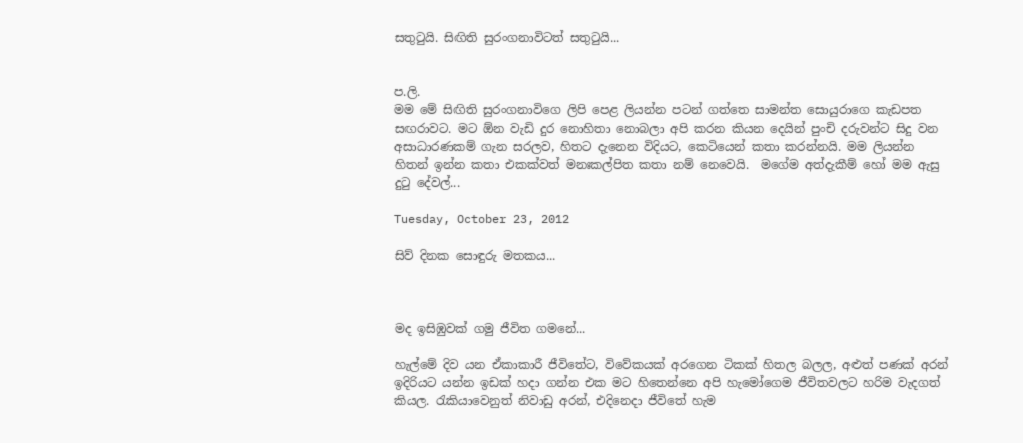සතුටුයි. සිඟිති සුරංගනාවිටත් සතුටුයි...


ප.ලි.
මම මේ සිඟිති සුරංගනාවිගෙ ලිපි පෙළ ලියන්න පටන් ගත්තෙ සාමන්ත සොයුරාගෙ කැඩපත සඟරාවට. මට ඕන වැඩි දුර නොහිතා නොබලා අපි කරන ‍කියන දෙයින් පුංචි දරුවන්ට සිදු වන අසාධාරණකම් ගැන සරලව, හිතට දැනෙන විදියට, කෙටියෙන් කතා කරන්නයි. මම ලියන්න හිතන් ඉන්න කතා එකක්වත් මනඃකල්පිත කතා නම් නෙවෙයි.  මගේම අත්දැකීම් හෝ මම ඇසු දුටු දේවල්...

Tuesday, October 23, 2012

සිව් දිනක සොඳුරු මතකය...



මද ඉසිඹුවක් ගමු ජීවිත ගමනේ...

හැල්මේ දිව යන ඒකාකාරී ජීවිතේට, විවේකයක් අරගෙන ටිකක් හිතල බලල, අළුත් පණක් අරන් ඉදිරියට යන්න ඉඩක් හදා ගන්න එක මට හිතෙන්නෙ අපි හැමෝගෙම ජීවිතවලට හරිම වැදගත් කියල. රැකියාවෙනුත් නිවාඩු අරන්, එදිනෙදා ජීවිතේ හැම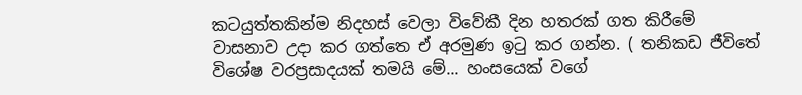කටයුත්තකින්ම නිදහස් වෙලා විවේකී දින හතරක් ගත කිරී‍මේ වාසනාව උදා කර ගත්තෙ ඒ අරමුණ ඉටු කර ගන්න. ( තනිකඩ ජීවිතේ විශේෂ වරප්‍රසාදයක් තමයි මේ... හංසයෙක් වගේ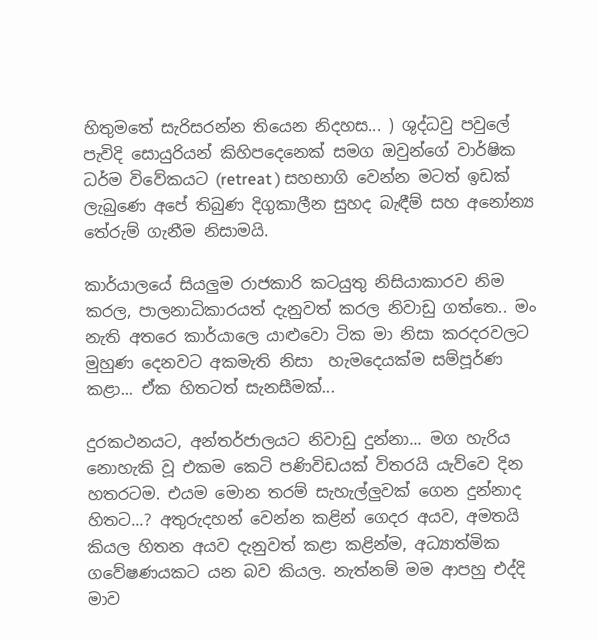හිතුමතේ සැරිසරන්න තියෙන නිදහස... ) ශුද්ධවු පවුලේ පැවිදි සොයුරියන් කිහිපදෙනෙක් සමග ඔවුන්ගේ වාර්ෂික ධර්ම විවේකයට (retreat ) සහභාගි වෙන්න මටත් ඉඩක් ලැබුණෙ අපේ තිබුණ දිගුකාලීන සුහද බැඳීම් සහ අනෝන්‍ය තේරුම් ගැනීම නිසාමයි.

කාර්යාලයේ සියලුම රාජකාරි කටයුතු නිසියාකාරව නිම කරල, පාලනාධිකාරයත් දැනුවත් කරල නිවාඩු ගත්තෙ.. මං නැති අතරෙ කාර්යාලෙ යාළුවො ටික මා නිසා කරදරවලට මුහුණ දෙනවට අකමැති නිසා  හැමදෙයක්ම සම්පූර්ණ කළා... ඒක හිතටත් සැනසීමක්...

දුරකථනයට, අන්තර්ජාලයට නිවාඩු දුන්නා... මග හැරිය නොහැකි වූ එකම කෙටි පණිවිඩයක් විතරයි යැව්වෙ දින හතරටම. එයම මොන තරම් සැහැල්ලුවක් ගෙන දුන්නාද හිතට...? අතුරුදහන් වෙන්න කළින් ගෙදර අයව, අමතයි කියල හිතන අයව දැනුවත් කළා කළින්ම, අධ්‍යාත්මික ගවේෂණයකට යන බව කියල. නැත්නම් මම ආපහු එද්දි මාව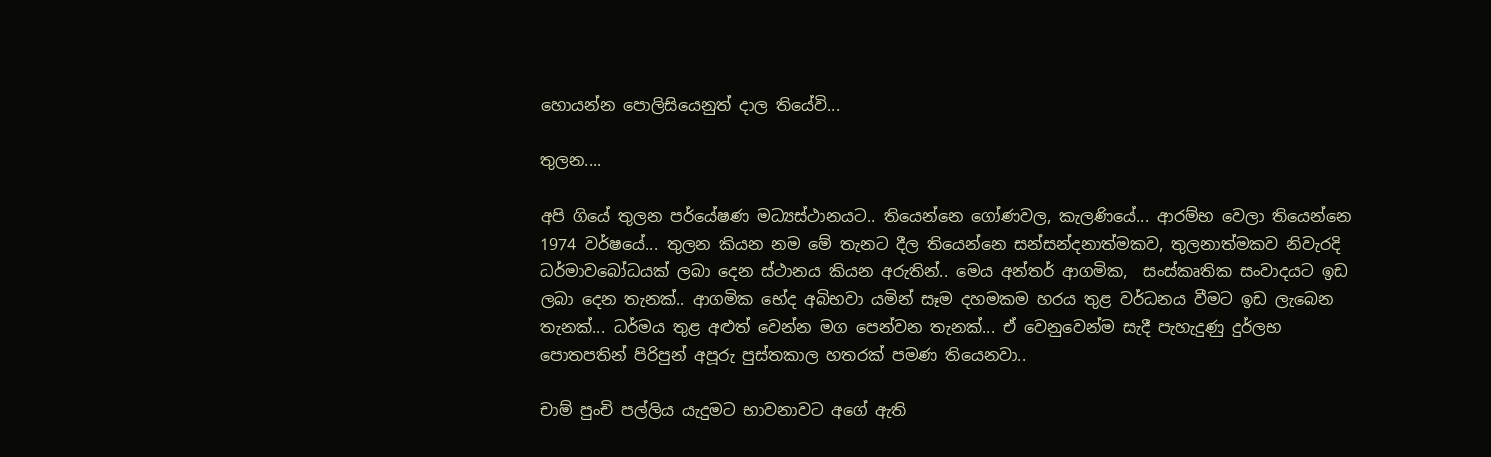හොයන්න පොලිසියෙනුත් දාල තියේවි...

තුලන....

අපි ගියේ තුලන පර්යේෂණ මධ්‍යස්ථානයට.. තියෙන්නෙ ගෝණවල, කැලණියේ... ආරම්භ වෙලා තියෙන්නෙ 1974 වර්ෂයේ... තුලන කියන නම ‍මේ තැනට දීල තියෙන්නෙ සන්සන්දනාත්මකව, තුලනාත්මකව නිවැරදි ධර්මාවබෝධයක් ලබා දෙන ස්ථානය කියන අරුතින්.. මෙය අන්තර් ආගමික,  සංස්කෘතික සංවාදයට ඉඩ ලබා දෙන තැනක්.. ආගමික භේද අබිභවා යමින් සෑම දහමකම හරය තුළ වර්ධනය වීමට ඉඩ ලැබෙන තැනක්... ධර්මය තුළ අළුත් වෙන්න මග පෙන්වන තැනක්... ඒ වෙනුවෙන්ම සැදී පැහැදුණු දුර්ලභ පොතපතින් පිරිපුන් අපූරු පුස්තකාල හතරක් පමණ තියෙනවා..

චාම් පුංචි පල්ලිය යැදුමට භාවනාවට අගේ ඇති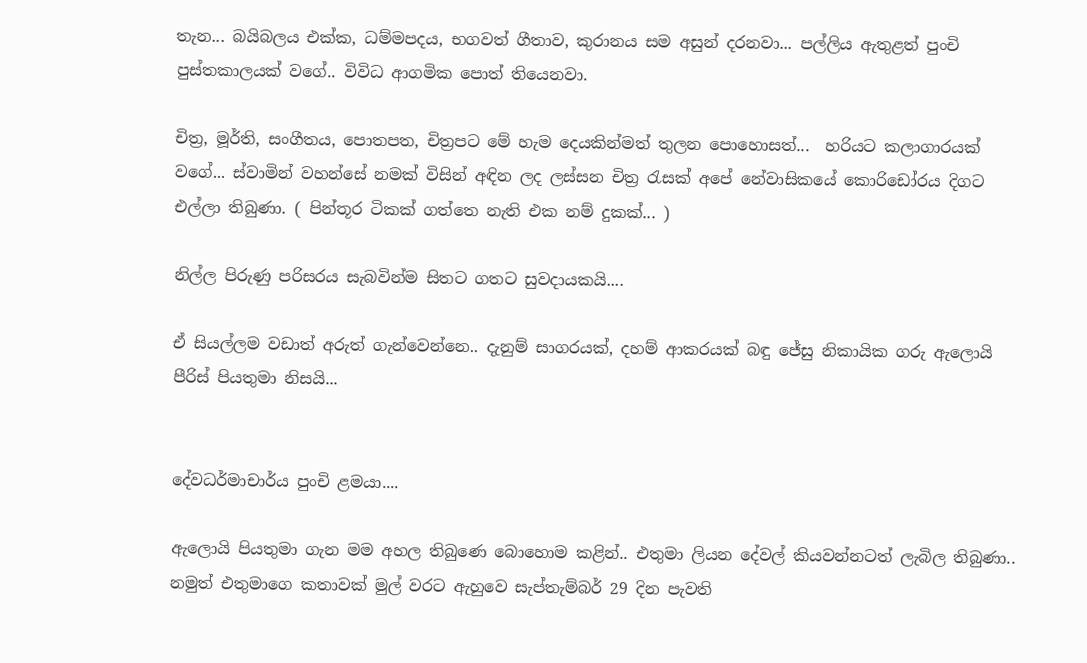තැන... බයිබලය එක්ක, ධම්මපදය, භගවත් ගීතාව, කුරානය සම අසුන් දරනවා... පල්ලිය ඇතුළත් පුංචි පුස්තකාලයක් වගේ.. විවිධ ආගමික පොත් තියෙනවා.

චිත්‍ර, මූර්ති, සංගීතය, පොතපත, චිත්‍රපට මේ හැම දෙයකින්මත් තුලන පොහොසත්...  හරියට කලාගාරයක් වගේ... ස්වාමින් වහන්සේ නමක් විසින් අඳින ලද ලස්සන චිත්‍ර රැසක් අපේ නේවාසිකයේ කොරිඩෝර‍ය දිගට එල්ලා තිබුණා. ( පින්තූර ටිකක් ගත්තෙ නැති එක නම් දුකක්... )

නිල්ල පිරුණු පරිසරය සැබවින්ම සිතට ගතට සුවදායකයි....

ඒ සියල්ලම වඩාත් අරුත් ගැන්වෙන්නෙ.. දැනුම් සාගරයක්, දහම් ආකරයක් බඳු ජේසු නිකායික ගරු ඇලොයි පීරිස් පියතුමා නිසයි...


දේවධර්මාචාර්ය පුංචි ළමයා....

ඇලොයි පියතුමා ගැන මම අහල තිබුණෙ ‍බොහොම කළින්.. එතුමා ලියන දේවල් කියවන්නටත් ලැබිල තිබුණා.. නමුත් එතුමාගෙ කතාවක් මුල් වරට ඇහුවෙ සැප්තැම්බර් 29 දින පැවති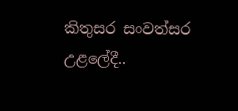කිතුසර සංවත්සර උළලේදී..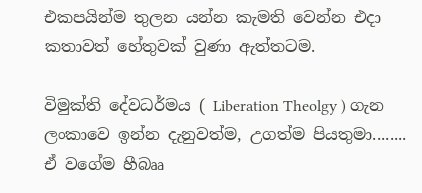එකපයින්ම තුලන යන්න කැමති වෙන්න එදා කතාවත් හේතුවක් වුණා ඇත්තටම.

විමුක්ති දේවධර්මය ( Liberation Theolgy ) ගැන ලංකාවෙ ඉන්න දැනුවත්ම, උගත්ම පියතුමා........
ඒ වගේම හීබෲ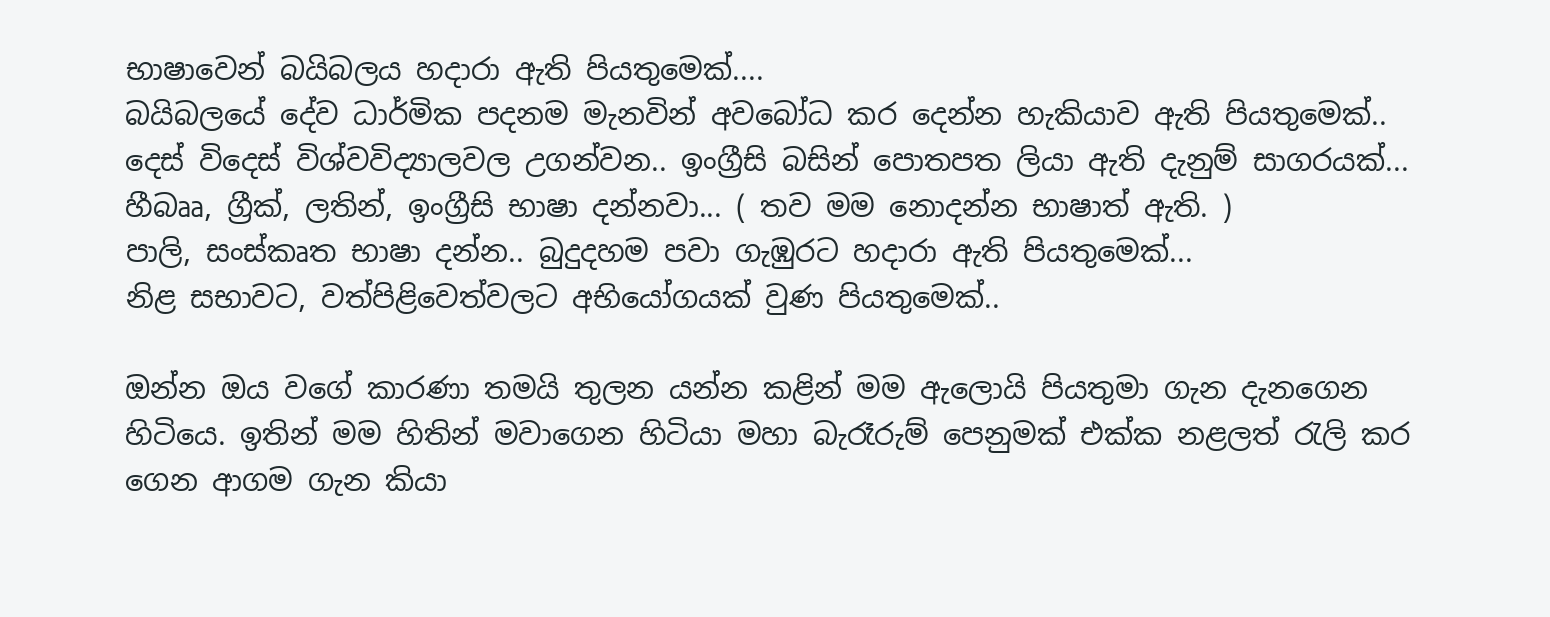භාෂාවෙන් බයිබලය හදාරා ඇති පියතුමෙක්....
බයිබලයේ දේව ධාර්මික පදනම මැනවින් අවබෝධ කර දෙන්න හැකියාව ඇති පියතුමෙක්..
දෙස් විදෙස් විශ්වවිද්‍යාලවල උගන්වන.. ඉංග්‍රීසි බසින් පොතපත ලියා ඇති දැනුම් සාගරයක්...
හීබෲ, ග්‍රීක්, ලතින්, ඉංග්‍රීසි භාෂා දන්නවා... ( තව මම නොදන්න භාෂාත් ඇති. )
පාලි, සංස්කෘත භාෂා දන්න.. බුදුදහම පවා ගැඹුරට හදාරා ඇති පියතුමෙක්...
නිළ සභාවට, වත්පිළිවෙත්වලට අභියෝගයක් වුණ පියතුමෙක්..

ඔන්න ඔය වගේ කාරණා තමයි තුලන යන්න කළින් මම ඇලොයි පියතුමා ගැන දැනගෙන හිටියෙ. ඉතින් මම හිතින් මවාගෙන හිටියා මහා බැරෑරුම් පෙනුමක් එක්ක නළලත් රැලි කර ගෙන ආගම ගැන කියා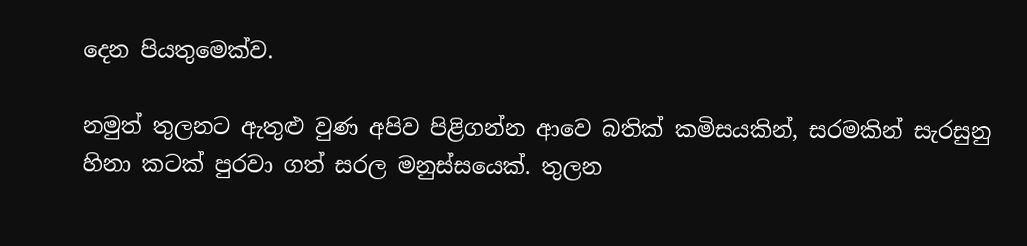දෙන පියතුමෙක්ව.

නමුත් තුලනට ඇතුළු වුණ අපිව පිළිගන්න ආවෙ බතික් කමිසයකින්, සරමකින් සැරසුනු හිනා කටක් පුරවා ගත් සරල මනුස්සයෙක්. තුලන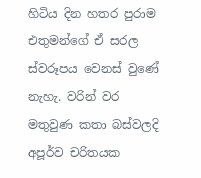හිටිය දින හතර පුරාම එතුමන්ගේ ඒ සරල ස්වරූපය වෙනස් වුණේ නැහැ. වරින් වර මතුවුණ කතා බස්වලදි අපූර්ව චරිතයක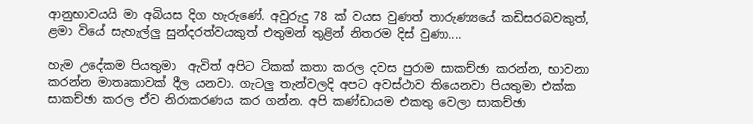ආනුභාවයයි මා අබියස දිග හැරුණේ. අවුරුදු 78 ක් වයස වුණත් තාරුණ්‍යයේ කඩිසරබවකුත්, ළමා වියේ සැහැල්ලු සුන්දරත්වයකුත් එතුමන් තුළින් නිතරම දිස් වුණා....

හැම උදේකම පියතුමා  ඇවිත් අපිට ටිකක් කතා කරල දවස පුරාම සාකච්ඡා කරන්න, භාවනා කරන්න මාතෘකාවක් දීල යනවා. ගැටලු තැන්වලදි අපට අවස්ථාව තියෙනවා පියතුමා එක්ක සාකච්ඡා කරල ඒව නිරාකරණය කර ගන්න. අපි කණ්ඩායම එකතු වෙලා සාකච්ඡා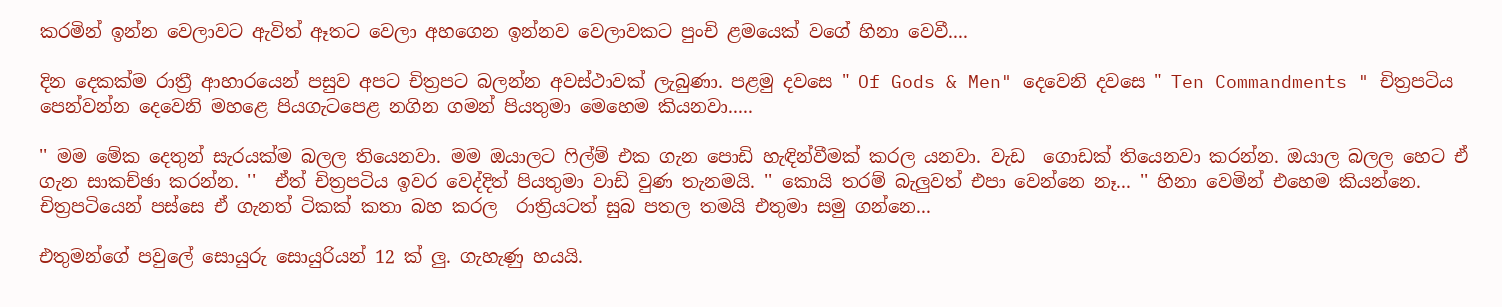කරමින් ඉන්න වෙලාවට ඇවිත් ඈතට වෙලා අහගෙන ඉන්නව වෙලාවකට පුංචි ළමයෙක් වගේ හිනා වෙවී....

දින දෙකක්ම රාත්‍රී ආහාරයෙන් පසුව අපට චිත්‍රපට බලන්න අවස්ථාවක් ලැබුණා. පළමු දවසෙ " Of Gods & Men" දෙවෙනි දවසෙ " Ten Commandments " චිත්‍රපටිය පෙන්වන්න දෙවෙනි මහළෙ පියගැටපෙළ නගින ගමන් පියතුමා මෙහෙම කියනවා.....

'' මම මේක දෙතුන් සැරයක්ම බලල තියෙනවා. මම ඔයාලට ෆිල්ම් එක ගැන පොඩි හැඳින්වීමක් කරල යනවා. වැඩ  ගොඩක් තියෙනවා කරන්න. ඔයාල බලල හෙට ඒ ගැන සාකච්ඡා කරන්න. ''  ඒත් චිත්‍රපටිය ඉවර වෙද්දිත් පියතුමා වාඩි වුණ තැනමයි. '' කොයි තරම් බැලුවත් එපා වෙන්නෙ නෑ... '' හිනා වෙමින් එහෙම කියන්නෙ. චිත්‍රපටියෙන් පස්සෙ ඒ ගැනත් ටිකක් කතා බහ කරල  රාත්‍රියටත් සුබ පතල තමයි එතුමා සමු ගන්නෙ...

එතුමන්ගේ පවුලේ සොයුරු සොයුරියන් 12 ක් ලු. ගැහැණු හයයි.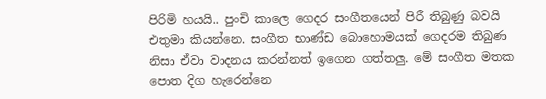පිරිමි හයයි.. පුංචි කාලෙ ගෙදර සංගීතයෙන් පිරී තිබුණු බවයි එතුමා කියන්නෙ. සංගීත භාණ්ඩ බොහොමයක් ගෙදරම තිබුණ නිසා ඒවා වාදනය කරන්නත් ඉගෙන ගත්තලු. මේ සංගීත මතක පොත දිග හැරෙන්නෙ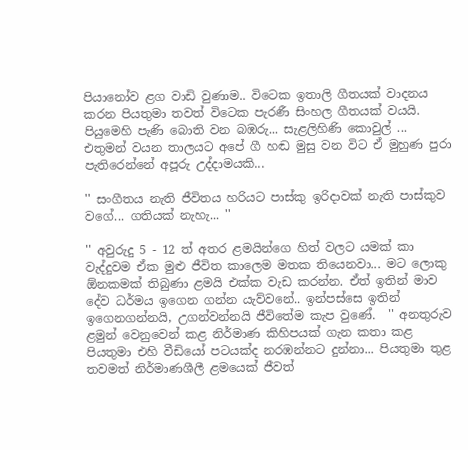පියානෝව ළග වාඩි වුණාම.. විටෙක ඉතාලි ගීතයක් වාදනය කරන පියතුමා තවත් විටෙක පැරණී සිංහල ගීතයක් වයයි. පියුමෙහි පැණි බොති වන බඹරු... සැළලිහිණි කොවුල් ... එතුමන් වයන තාලයට අපේ ගී හඬ මුසු වන විට ඒ මුහුණ පුරා පැතිරෙන්නේ අපූරු උද්දාමයකි...

'' සංගීතය නැති ජීවිතය හරියට පාස්කු ඉරිදාවක් නැති පාස්කුව වගේ... ගතියක් නැහැ... ''

'' අවුරුදු 5 - 12 ත් අතර ළමයින්ගෙ හිත් වලට යමක් කා වැද්දුවම ඒක මුළු ජීවිත කාලෙම මතක තියෙනවා... මට ලොකු ඕනකමක් තිබුණා ළමයි එක්ක වැඩ කරන්න. ඒත් ඉතින් මාව දේව ධර්මය ඉගෙන ගන්න යැව්වනේ.. ඉන්පස්සෙ ඉතින් ඉගෙනගන්නයි, උගන්වන්නයි ජීවිතේම කැප වුණේ.  '' අනතුරුව ළමුන් වෙනුවෙන් කළ නිර්මාණ කිහිපයක් ගැන කතා කළ පියතුමා එහි වීඩියෝ පටයක්ද නරඹන්නට දුන්නා... පියතුමා තුළ තවමත් නිර්මාණශීලී ළමයෙක් ජීවත්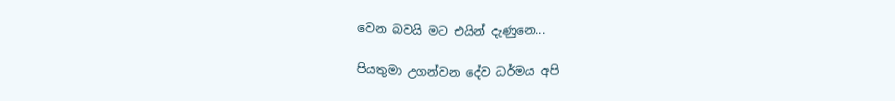වෙන බවයි මට එයින් දැණුනෙ...

පියතුමා උගන්වන දේව ධර්මය අපි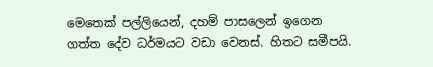මෙතෙක් පල්ලියෙන්, දහම් පාසලෙන් ඉගෙන ගත්ත දේව ධර්මයට වඩා වෙනස්. හිතට සමීපයි.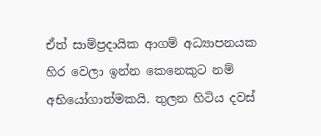ඒත් සාම්ප්‍රදායික ආගම් අධ්‍යාපනයක හිර වෙලා ඉන්න කෙනෙකුට නම් අභියෝගාත්මකයි. තුලන හිටිය දවස්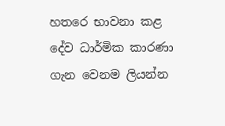හතරෙ භාවනා කළ දේව ධාර්මික කාරණා ගැන වෙනම ලියන්න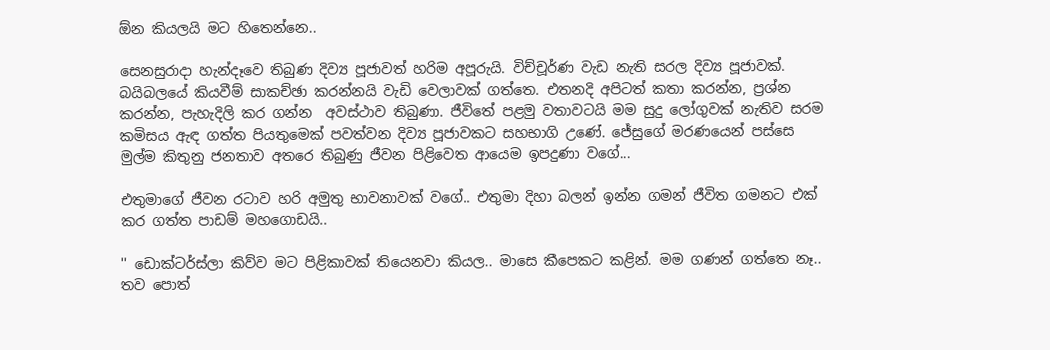ඕන කියලයි මට හිතෙන්නෙ..

සෙනසුරාදා හැන්දෑවෙ තිබුණ දිව්‍ය පූජාවත් හරිම අපූරුයි. විච්චූර්ණ වැඩ නැති සරල දිව්‍ය පූජාවක්. බයිබලයේ කියවීම් සාකච්ඡා කරන්නයි වැඩි වෙලාවක් ගත්තෙ. එතනදි අපිටත් කතා කරන්න, ප්‍රශ්න කරන්න, පැහැදිලි කර ගන්න  අවස්ථාව තිබුණා. ජීවිතේ පළමු වතාවටයි මම සුදු ලෝගුවක් නැතිව සරම කමිසය ඇඳ ගත්ත පියතුමෙක් පවත්වන දිව්‍ය පූජාවකට සහභාගි උණේ. ජේසුගේ මරණයෙන් පස්සෙ මුල්ම කිතුනු ජනතාව අතරෙ තිබුණු ජීවන පිළිවෙත ආයෙම ඉපදුණා වගේ...

එතුමාගේ ජීවන රටාව හරි අමුතු භාවනාවක් වගේ.. එතුමා දිහා බලන් ඉන්න ගමන් ජීවිත ගමනට එක් කර ගත්ත පාඩම් මහගොඩයි..

'' ඩොක්ටර්ස්ලා කිව්ව මට පිළිකාවක් තියෙනවා කියල.. මාසෙ කීපෙකට කළින්. මම ගණන් ගත්තෙ නෑ.. තව පොත්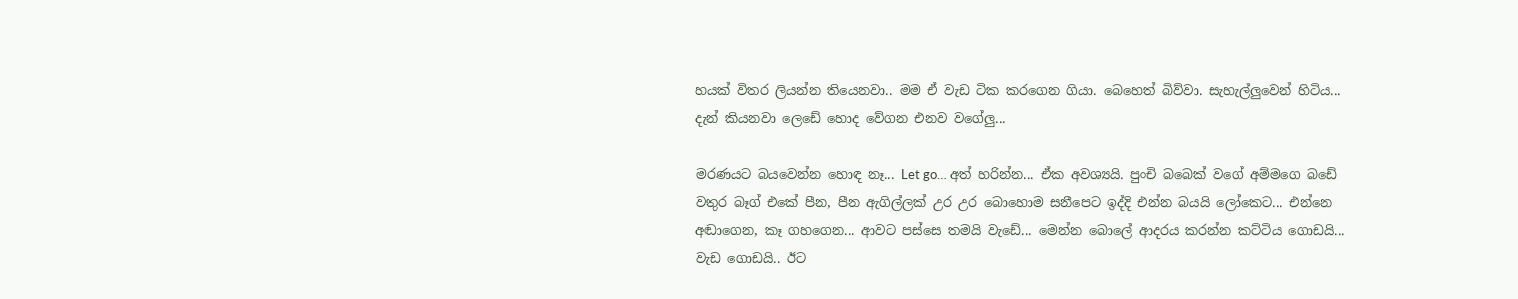හයක් විතර ලියන්න තියෙනවා.. මම ඒ වැඩ ටික කරගෙන ගියා. බෙහෙත් බිව්වා. සැහැල්ලුවෙන් හිටිය... දැන් කියනවා ලෙඩේ හොද වේගන එනව වගේලු...

මරණයට බයවෙන්න හොඳ නෑ... Let go… අත් හරින්න... ඒක අවශ්‍යයි. පුංචි බබෙක් වගේ අම්මගෙ බඩේ වතුර බෑග් එ‍කේ පීන, පීන ඇගිල්ලක් උර උර බොහොම සනීපෙට ඉද්දි එන්න බයයි ලෝකෙට... එන්නෙ අඬාගෙන, කෑ ගහගෙන... ආවට පස්සෙ තමයි වැඩේ... මෙන්න බොලේ ආදරය කරන්න කට්ටිය ගොඩයි... වැඩ ගොඩයි.. ඊට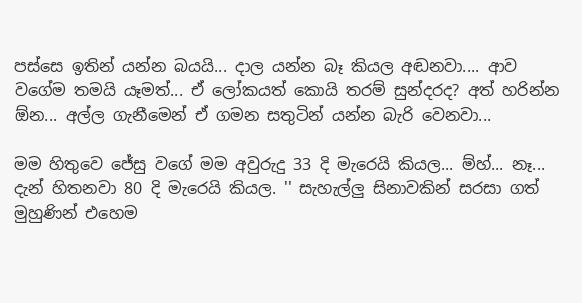පස්සෙ ඉතින් යන්න බයයි... දාල යන්න බෑ කියල අඬනවා.... ආව වගේම තමයි යෑමත්... ඒ ලෝකයත් කොයි තරම් සුන්දරද? අත් හරින්න ඕන... අල්ල ගැනීමෙන් ඒ ගමන සතුටින් යන්න බැරි වෙනවා...

මම හිතුවෙ ජේසු වගේ මම අවුරුදු 33 දි මැරෙයි කියල... ම්හ්... නෑ... දැන් හිතනවා 80 දි මැරෙයි කියල. '' සැහැල්ලු සිනාවකින් සරසා ගත් මුහුණින් එහෙම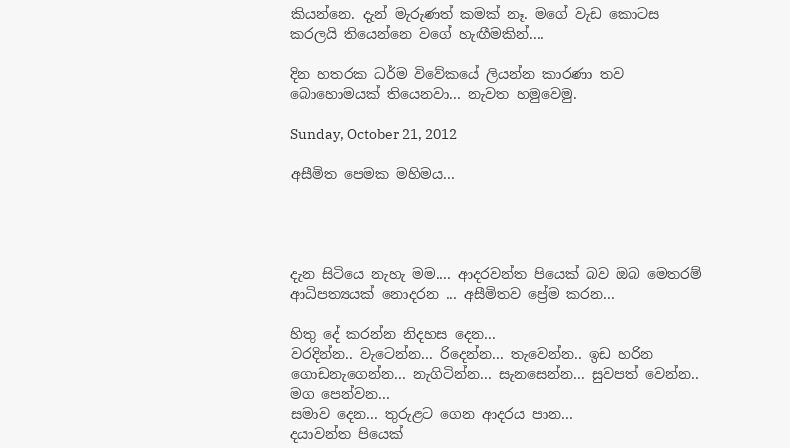කියන්නෙ. දැන් මැරුණත් කමක් නෑ. මගේ වැඩ කොටස කරලයි තියෙන්නෙ වගේ හැඟීමකින්....

දින හතරක ධර්ම විවේකයේ ලියන්න කාරණා තව බොහොමයක් තියෙනවා... නැවත හමුවෙමු.

Sunday, October 21, 2012

අසීමිත පෙමක මහිමය...




දැන සිටියෙ නැහැ මම.... ආදරවන්ත පියෙක් බව ඔබ මෙතරම්
ආධිපත්‍යයක් නොදරන ... අසීමිතව ප්‍රේම කරන...

හිතු දේ කරන්න නිදහස දෙන...
වරදින්න.. වැටෙන්න... රිදෙන්න... තැවෙන්න.. ඉඩ හරින
ගොඩනැගෙන්න... නැගිටින්න... සැනසෙන්න... සුවපත් වෙන්න.. මග පෙන්වන...
සමාව දෙන... තුරුළට ගෙන ආදරය පාන...
දයාවන්ත පියෙක්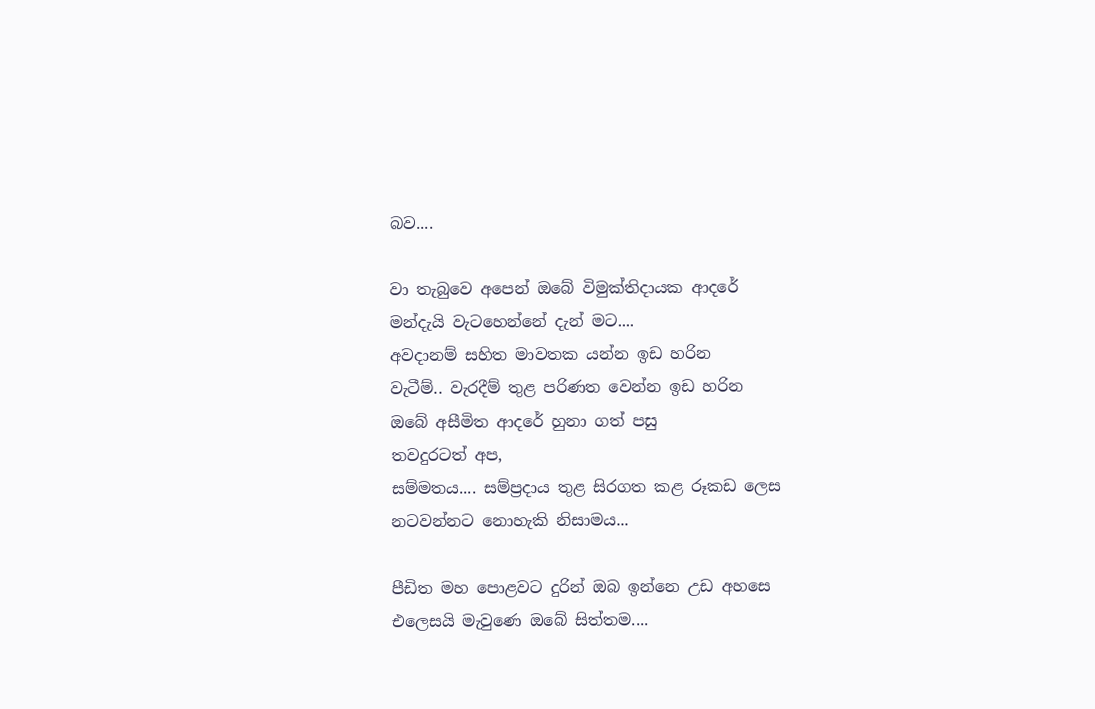බව....

වා තැබුවෙ අපෙන් ඔබේ විමුක්තිදායක ආදරේ
මන්දැයි වැටහෙන්නේ දැන් මට....
අවදානම් සහිත මාවතක යන්න ඉඩ හරින
වැටීම්.. වැරදීම් තුළ පරිණත වෙන්න ඉඩ හරින
ඔබේ අසීමිත ආදරේ හුනා ගත් පසු
තවදුරටත් අප,
සම්මතය.... සම්ප්‍රදාය තුළ සිරගත කළ රූකඩ ලෙස
නටවන්නට නොහැකි නිසාමය...

පීඩිත මහ පොළවට දුරින් ඔබ ඉන්නෙ උඩ අහසෙ
එලෙසයි මැවුණෙ ඔබේ සිත්තම....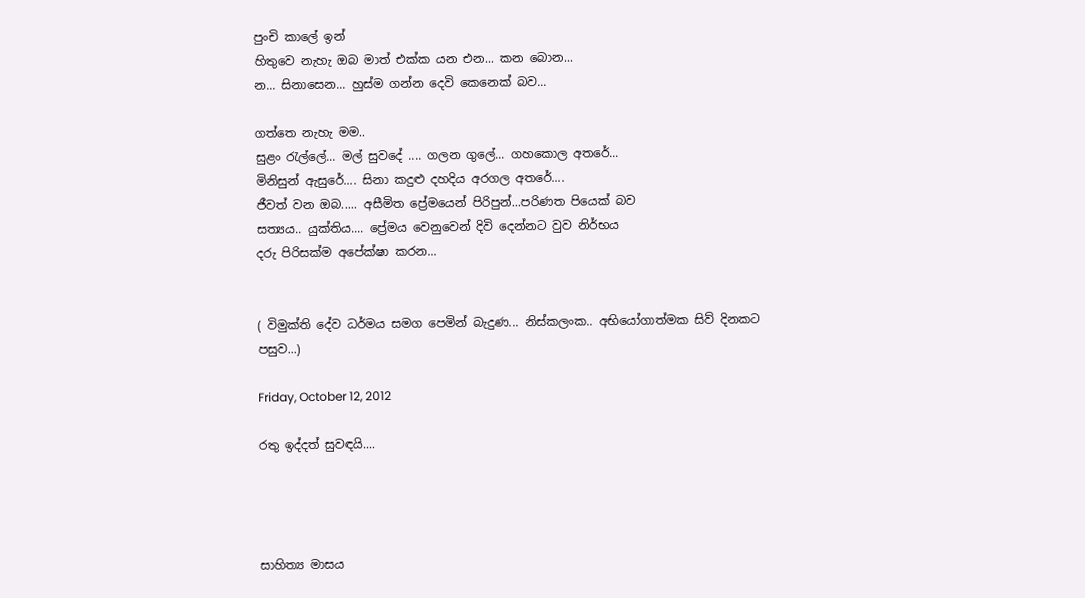පුංචි කාලේ ඉන්
හිතුවෙ නැහැ ඔබ මාත් එක්ක යන එන... කන බොන...
න... සිනාසෙන... හුස්ම ගන්න දෙවි කෙනෙක් බව...

ගත්තෙ නැහැ මම..
සුළං රැල්ලේ... මල් සුවදේ .... ගලන ගුලේ... ගහකොල අතරේ...
මිනිසුන් ඇසුරේ.... සිනා කදුළු දහදිය අරගල අතරේ....
ජීවත් වන ඔබ..... අසීමිත ප්‍රේමයෙන් පිරිපුන්...පරිණත පියෙක් බව
සත්‍යය.. යුක්තිය.... ප්‍රේමය වෙනුවෙන් දිවි දෙන්නට වුව නිර්භය
දරු පිරිසක්ම අපේක්ෂා කරන...


( විමුක්ති දේව ධර්මය සමග පෙමින් බැදුණ... නිස්කලංක.. අභියෝගාත්මක සිව් දිනකට පසුව...)

Friday, October 12, 2012

රතු ඉද්දත් සුවඳයි....




සාහිත්‍ය මාසය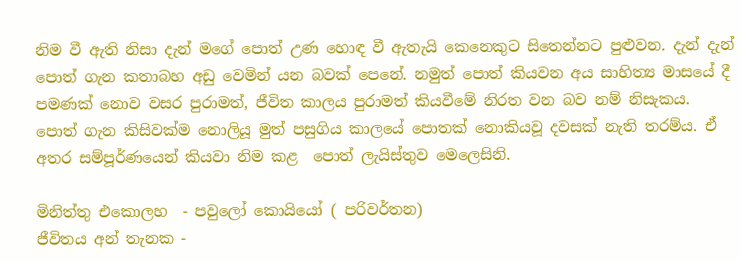නිම වී ඇති නිසා දැන් මගේ පොත් උණ හොඳ වී ඇතැයි කෙනෙකුට සිතෙන්නට පුළුවන. දැන් දැන් පොත් ගැන කතාබහ අඩු වෙමින් යන බවක් පෙනේ. නමුත් පොත් කියවන අය සාහිත්‍ය මාසයේ දී පමණක් නොව වසර පුරාමත්, ජීවිත කාලය පුරාමත් කියවීමේ නිරත වන බව නම් නිසැකය. පොත් ගැන කිසිවක්ම නොලියූ මුත් පසුගිය කාලයේ පොතක් නොකියවූ දවසක් නැති තරම්ය. ඒ අතර සම්පූර්ණයෙන් කියවා නිම කළ  පොත් ලැයිස්තුව මෙලෙසිනි.

මිනිත්තු එකොලහ  - පවුලෝ කොයියෝ ( පරිවර්තන)
ජීවිතය අන් තැනක -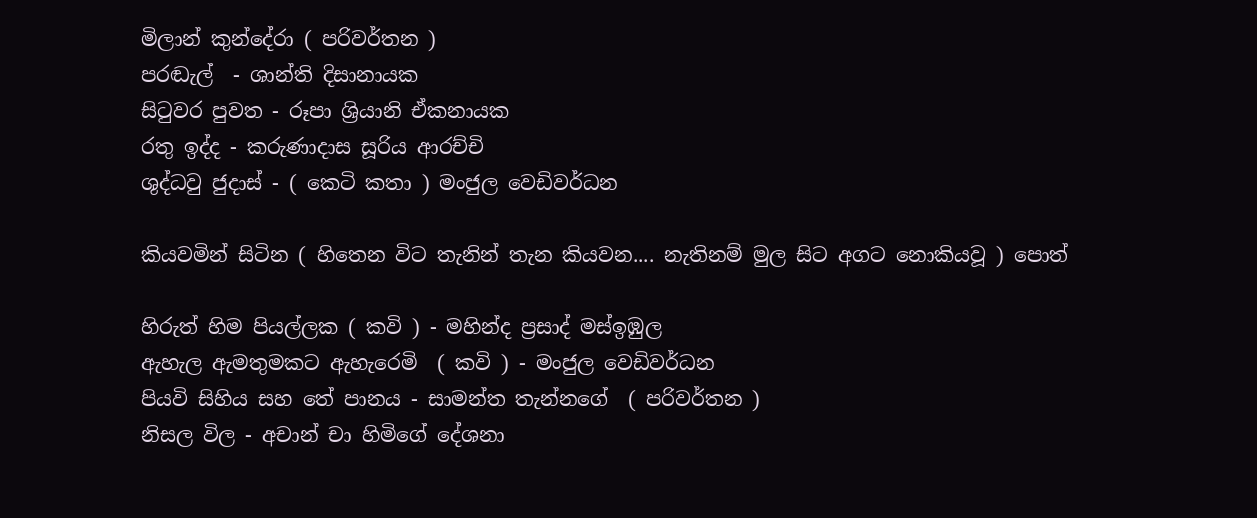මිලාන් කුන්දේරා ( පරිවර්තන )
පරඬැල්  - ශාන්ති දිසානායක
සිටුවර පුවත - රූපා ශ්‍රියානි ඒකනායක
රතු ඉද්ද - කරුණාදාස සූරිය ආරච්චි
ශුද්ධවු ජුදාස් - ( කෙටි කතා ) මංජුල වෙඩිවර්ධන

කියවමින් සිටින ( හිතෙන විට තැනින් තැන කියවන.... නැතිනම් මුල සිට අගට නොකියවූ ) පොත්

හිරුත් හිම පියල්ලක ( කවි ) - මහින්ද ප්‍රසාද් මස්ඉඹුල
ඇහැල ඇමතුමකට ඇහැරෙමි  ( කවි ) - මංජුල වෙඩිවර්ධන
පියවි සිහිය සහ තේ පානය - සාමන්ත තැන්නගේ  ( පරිවර්තන )
නිසල විල - අචාන් චා හිමිගේ දේශනා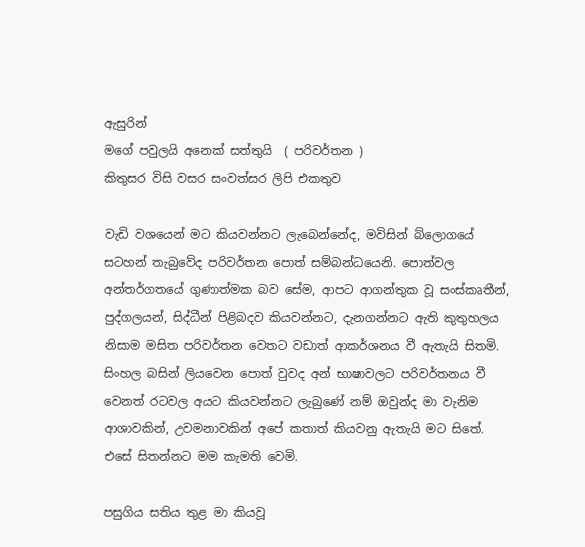ඇසුරින්
මගේ පවුලයි අනෙක් සත්තුයි  ( පරිවර්තන )
කිතුසර විසි වසර සංවත්සර ලිපි එකතුව

වැඩි වශයෙන් මට කියවන්නට ලැබෙන්නේද, මවිසින් බ්ලොගයේ සටහන් තැබුවේද පරිවර්තන පොත් සම්බන්ධයෙනි. පොත්වල අන්තර්ගතයේ ගුණාත්මක බව සේම, ආපට ආගන්තුක වූ සංස්කෘතීන්, පුද්ගලයන්, සිද්ධීන් පිළිබදව කියවන්නට, දැනගන්නට ඇති කුතුහලය නිසාම මසිත පරිවර්තන වෙතට වඩාත් ආකර්ශනය වී ඇතැයි සිතමි. සිංහල බසින් ලියවෙන පොත් වුවද අන් භාෂාවලට පරිවර්තනය වී වෙනත් රටවල අයට කියවන්නට ලැබුණේ නම් ඔවුන්ද මා වැනිම ආශාවකින්, උවමනාවකින් අපේ කතාත් කියවනු ඇතැයි මට සිතේ. එසේ සිතන්නට මම කැමති වෙමි.

පසුගිය සතිය තුළ මා කියවූ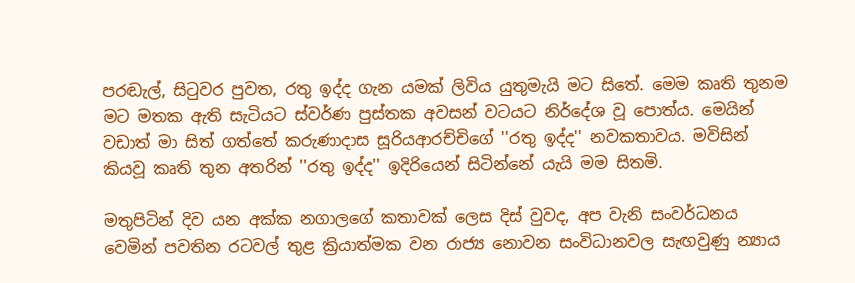පරඬැල්, සිටුවර පුවත, රතු ඉද්ද ගැන යමක් ලිවිය යුතුමැයි මට සිතේ. මෙම කෘති තුනම මට මතක ඇති සැටියට ස්වර්ණ පුස්තක අවසන් වටයට නිර්දේශ වූ පොත්ය. මෙයින් වඩාත් මා සිත් ගත්තේ කරුණාදාස සූරියආරච්චිගේ ''රතු ඉද්ද'' නවකතාවය. මවිසින් කියවූ කෘති තුන අතරින් ''රතු ඉද්ද'' ඉදිරියෙන් සිටින්නේ යැයි මම සිතමි.

මතුපිටින් දිව යන අක්ක නගාලගේ කතාවක් ‍ලෙස දිස් වුවද, අප වැනි සංවර්ධනය වෙමින් පවතින රටවල් තුළ ක්‍රියාත්මක වන රාජ්‍ය නොවන සංවිධානවල සැඟවුණු න්‍යාය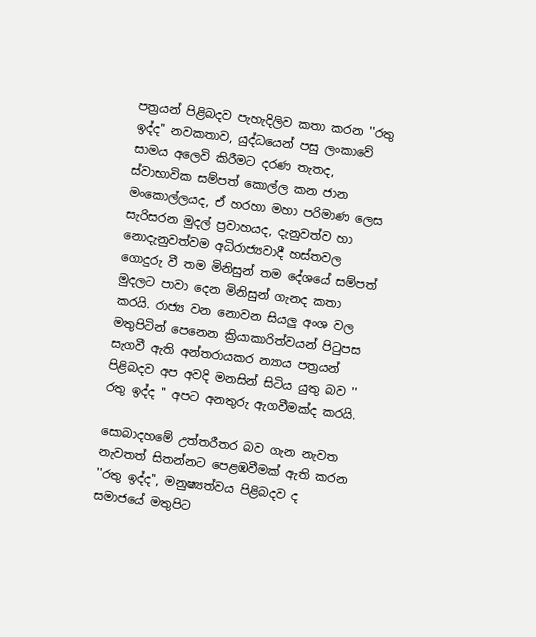පත්‍රයන් පිළිබදව පැහැදිලිව කතා කරන ''රතු ඉද්ද'' නවකතාව, යුද්ධයෙන් පසු ලංකාවේ සාමය අලෙවි කිරීමට දරණ තැතද, ස්වාභාවික සම්පත් කොල්ල කන ජාන මංකොල්ලයද, ඒ හරහා මහා පරිමාණ ලෙස සැරිසරන මුදල් ප්‍රවාහයද, දැනුවත්ව හා නොදැනුවත්වම අධිරාජ්‍යවාදී හස්තවල ගොදුරු වී තම මිනිසුන් තම දේශයේ සම්පත් මුදලට පාවා දෙන මිනිසුන් ගැනද කතා කරයි. රාජ්‍ය වන නොවන සියලු අංශ වල මතුපිටින් පෙනෙන ක්‍රියාකාරිත්වයන් පිටුපස සැගවී ඇති අන්තරායකර න්‍යාය පත්‍රයන් පිළිබදව අප අවදි මනසින් සිටිය යුතු බව '' රතු ඉද්ද '' අපට අනතුරු ඇගවීමක්ද කරයි.

සොබාදහමේ උත්තරීතර බව ගැන නැවත නැවතත් සිතන්නට පෙළඹවීමක් ඇති කරන ''රතු ඉද්ද'', මනුෂ්‍යත්වය පිළිබදව ද සමාජයේ මතුපිට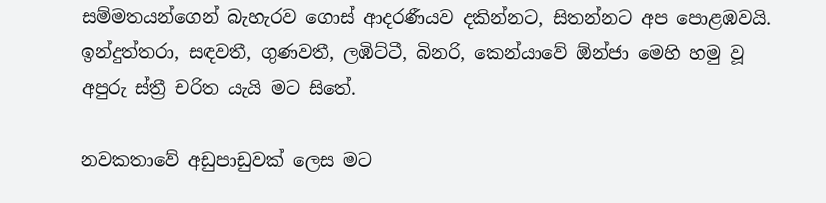සම්මතයන්ගෙන් බැහැරව ‍ගොස් ආදරණීයව දකින්නට, සිතන්නට අප පොළඹවයි. ඉන්දුත්තරා, සඳවතී, ගුණවතී, ලඹිට්ටී, බිනරි, කෙන්යාවේ ඕන්ජා මෙහි හමු වූ අපුරු ස්ත්‍රී චරිත යැයි මට සිතේ.

නවකතා‍වේ අඩුපාඩුවක් ලෙස මට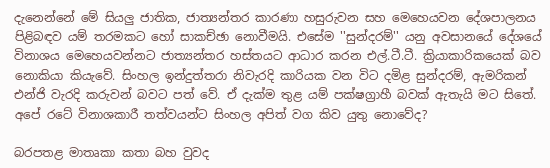දැනෙන්නේ මේ සියලු ජාතික, ජාත්‍යන්තර කාරණා හසුරුවන සහ මෙහෙයවන දේශපාලනය පිළිබඳව යම් තරමකට හෝ සාකච්ඡා නොවීමයි. එසේම ''සුන්දරම්'' යනු අවසානයේ දේශයේ විනාශය මෙහෙයවන්නට ජාත්‍යන්තර හස්තයට ආධාර කරන එල්.ටී.ටී. ක්‍රියාකාරිකයෙක් බව නොකියා කියැවේ. සිංහල ඉන්දුත්තරා නිවැරදි කාරියක වන විට දමිළ සුන්දරම්, ඇමරිකන් එන්ජි වැරදි කරුවන් බවට පත් වේ. ඒ දැක්ම තුළ යම් පක්ෂග්‍රාහී බවක් ඇතැයි මට සිතේ. අපේ රටේ විනාශකාරී තත්වයන්ට සිංහල අපිත් වග කිව යුතු ‍නොවේද?

බරපතළ මාතෘකා කතා බහ වුවද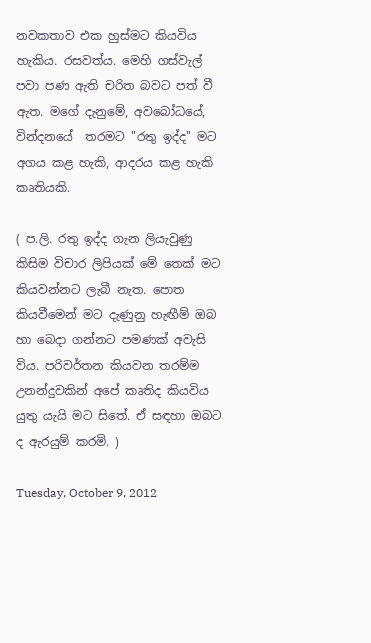නවකතාව එක හුස්මට කියවිය හැකිය. රසවත්ය. මෙහි ගස්වැල් පවා පණ ඇති චරිත බවට පත් වී ඇත. මගේ දැනුමේ, අවබෝධයේ, වින්ද‍නයේ  තරමට ''රතු ඉද්ද'' මට අගය කළ හැකි, ආදරය කළ හැකි කෘතියකි.

( ප.ලි. රතු ඉද්ද ගැන ලියැවුණු කිසිම විචාර ලිපියක් මේ තෙක් මට කියවන්නට ලැබී නැත. පොත කියවීමෙන් මට දැණුනු හැඟීම් ඔබ හා බෙදා ගන්නට පමණක් අවැසි විය. පරිවර්තන කියවන තරම්ම උනන්දුවකින් අපේ කෘතිද කියවිය යුතු යැයි මට සිතේ. ඒ සඳහා ඔබට ද ඇරයුම් කරමි. )

Tuesday, October 9, 2012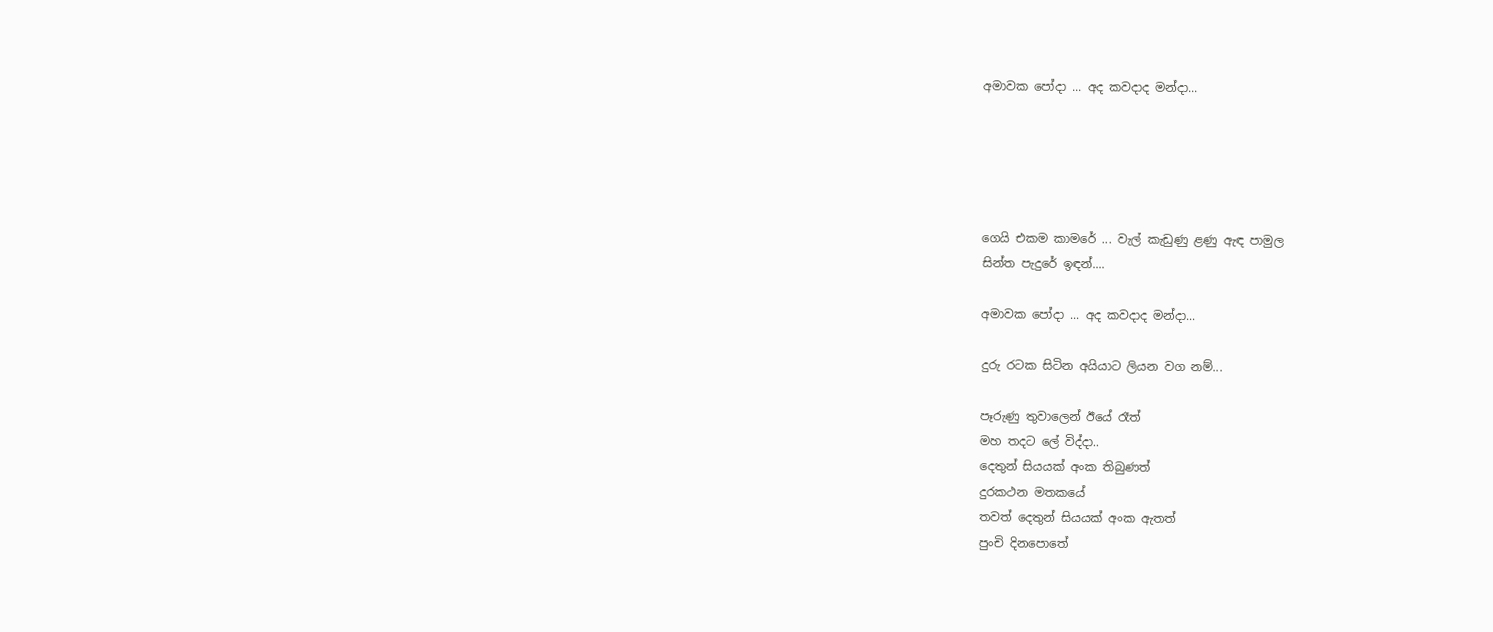අමාවක පෝදා ... අද කවදාද මන්දා...





ගෙයි එකම කා‍මරේ ... වැල් කැඩුණු ළණු ඇඳ පාමුල
සින්ත පැදුරේ ඉඳන්....

අමාවක පෝදා ... අද කවදාද මන්දා...

දුරු රටක සිටින අයියාට ලියන වග නම්...

පෑරුණු තුවාලෙන් ඊයේ රෑත්
මහ තදට ලේ විද්දා..
දෙතුන් සියයක් අංක තිබුණත්
දුරකථන මතකයේ
තවත් දෙතුන් සියයක් අංක ඇතත්
පුංචි දිනපොතේ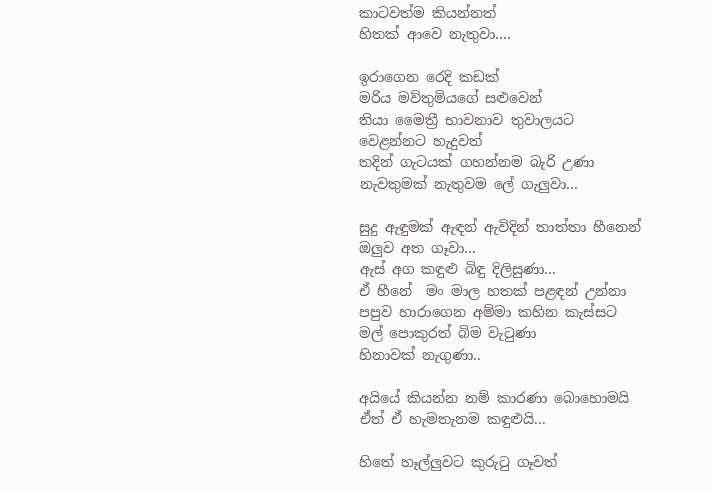කාටවත්ම කියන්නත්
හිතක් ආවෙ නැතුවා....

ඉරාගෙන රෙදි කඩක්
මරිය මව්තුමියගේ සළුවෙන්
තියා මෛත්‍රී භාවනාව තුවාලයට
වෙළන්නට හැදුවත්
තදින් ගැටයක් ගහන්නම බැරි උණා
නැවතුමක් නැතුවම ලේ ගැලුවා...

සුදු ඇඳුමක් ඇඳන් ඇවිදින් තාත්තා හීනෙන්
ඔලුව අත ගෑවා...
ඇස් අග කඳුළු බිඳු දිලිසුණා...
ඒ හී‍නේ  මං මාල හතක් පළඳන් උන්නා
පපුව හාරාගෙන අම්මා කහින කැස්සට
මල් පොකුරත් බිම වැටුණා
හිනාවක් නැගුණා..

අයියේ කියන්න නම් කාරණා බොහොමයි
ඒත් ඒ හැමතැනම කඳුළුයි...

හිතේ හෑල්ලුවට කුරුටු ගෑවත්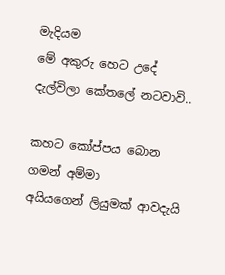මැදියම
මේ අකුරු හෙට උදේ දැල්විලා කේතලේ නටවාවි..

කහට කෝප්පය බොන ගමන් අම්මා
අයියගෙන් ලියුමක් ආවදැයි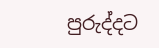පුරුද්දට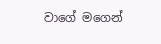වාගේ මගෙන්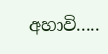අහාවි.....